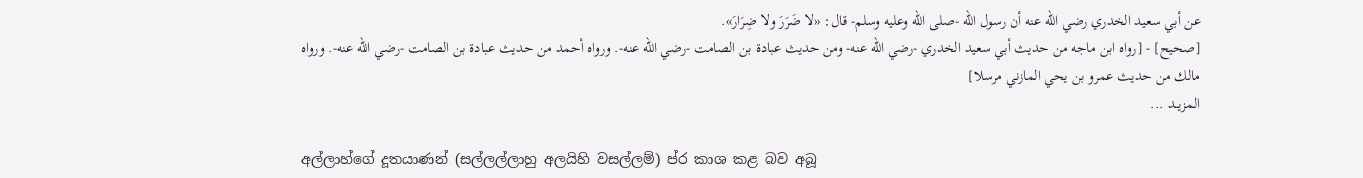عن أبي سعيد الخدري رضي الله عنه أن رسول الله -صلى الله وعليه وسلم- قال: «لا ضَرَرَ ولا ضِرَارَ».
[صحيح] - [رواه ابن ماجه من حديث أبي سعيد الخدري -رضي الله عنه- ومن حديث عبادة بن الصامت -رضي الله عنه-. ورواه أحمد من حديث عبادة بن الصامت -رضي الله عنه-. ورواه مالك من حديث عمرو بن يحي المازني مرسلا]
المزيــد ...

අල්ලාහ්ගේ දූතයාණන් (සල්ලල්ලාහු අලයිහි වසල්ලම්) ප්ර කාශ කළ බව අබූ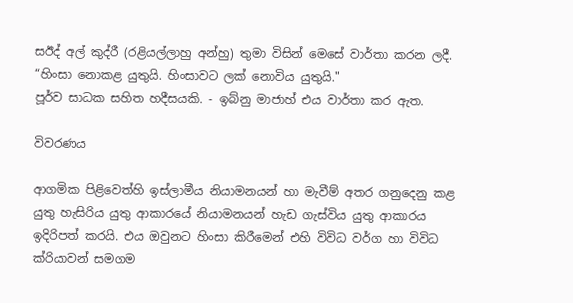සඊද් අල් කුද්රී (රළියල්ලාහු අන්හු) තුමා විසින් මෙසේ වාර්තා කරන ලදී. “හිංසා නොකළ යුතුයි. හිංසාවට ලක් නොවිය යුතුයි."
පූර්ව සාධක සහිත හදීසයකි. - ඉබ්නු මාජාහ් එය වාර්තා කර ඇත.

විවරණය

ආගමික පිළිවෙත්හි ඉස්ලාමීය නියාමනයන් හා මැවීම් අතර ගනුදෙනු කළ යුතු හැසිරිය යුතු ආකාරයේ නියාමනයන් හැඩ ගැස්විය යුතු ආකාරය ඉදිරිපත් කරයි. එය ඔවුනට හිංසා කිරීමෙන් එහි විවිධ වර්ග හා විවිධ ක්රියාවන් සමගම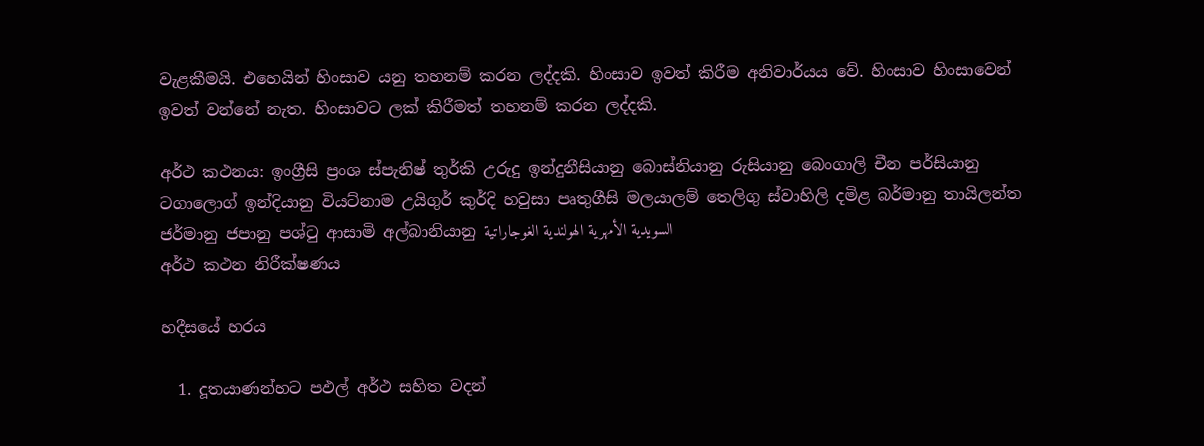වැළකීමයි. එහෙයින් හිංසාව යනු තහනම් කරන ලද්දකි. හිංසාව ඉවත් කිරීම අනිවාර්යය වේ. හිංසාව හිංසාවෙන් ඉවත් වන්නේ නැත. හිංසාවට ලක් කිරීමත් තහනම් කරන ලද්දකි.

අර්ථ කථනය: ඉංග්‍රීසි ප්‍රංශ ස්පැනිෂ් තුර්කි උරුදු ඉන්දුනීසියානු බොස්නියානු රුසියානු බෙංගාලි චීන පර්සියානු ටගාලොග් ඉන්දියානු වියට්නාම උයිගුර් කුර්දි හවුසා පෘතුගීසි මලයාලම් තෙලිගු ස්වාහිලි දමිළ බර්මානු තායිලන්ත ජර්මානු ජපානු පශ්ටු ආසාමි අල්බානියානු السويدية الأمهرية الهولندية الغوجاراتية
අර්ථ කථන නිරීක්ෂණය

හදීසයේ හරය

  1. දූතයාණන්හට පඵල් අර්ථ සහිත වදන්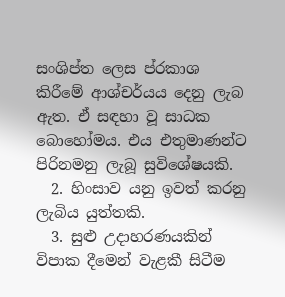සංශිප්ත ලෙස ප්රකාශ කිරීමේ ආශ්චර්යය දෙනු ලැබ ඇත. ඒ සඳහා වූ සාධක බොහෝමය. එය එතුමාණන්ට පිරිනමනු ලැබූ සුවිශේෂයකි.
  2. හිංසාව යනු ඉවත් කරනු ලැබිය යුත්තකි.
  3. සුළු උදාහරණයකින් විපාක දීමෙන් වැළකී සිටීම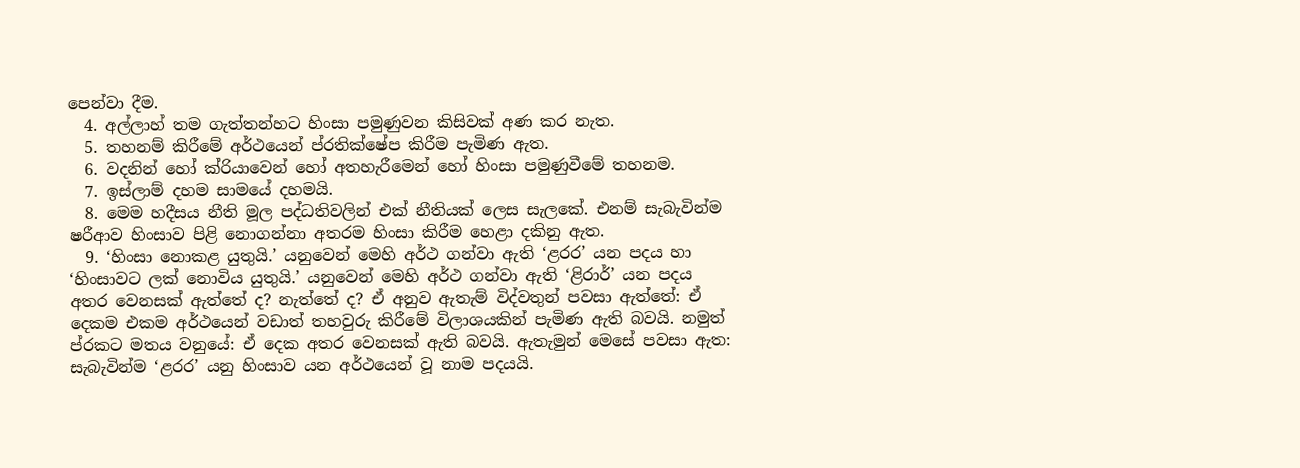පෙන්වා දීම.
  4. අල්ලාහ් තම ගැත්තන්හට හිංසා පමුණුවන කිසිවක් අණ කර නැත.
  5. තහනම් කිරීමේ අර්ථයෙන් ප්රතික්ෂේප කිරීම පැමිණ ඇත.
  6. වදනින් හෝ ක්රියාවෙන් හෝ අතහැරීමෙන් හෝ හිංසා පමුණුවීමේ තහනම.
  7. ඉස්ලාම් දහම සාමයේ දහමයි.
  8. මෙම හදීසය නීති මූල පද්ධතිවලින් එක් නීතියක් ලෙස සැලකේ. එනම් සැබැවින්ම ෂරීආව හිංසාව පිළි නොගන්නා අතරම හිංසා කිරීම හෙළා දකිනු ඇත.
  9. ‘හිංසා නොකළ යුතුයි.’ යනුවෙන් මෙහි අර්ථ ගන්වා ඇති ‘ළරර’ යන පදය හා ‘හිංසාවට ලක් නොවිය යුතුයි.’ යනුවෙන් මෙහි අර්ථ ගන්වා ඇති ‘ළිරාර්’ යන පදය අතර වෙනසක් ඇත්තේ ද? නැත්තේ ද? ඒ අනුව ඇතැම් විද්වතුන් පවසා ඇත්තේ: ඒ දෙකම එකම අර්ථයෙන් වඩාත් තහවුරු කිරීමේ විලාශයකින් පැමිණ ඇති බවයි. නමුත් ප්රකට මතය වනුයේ: ඒ දෙක අතර වෙනසක් ඇති බවයි. ඇතැමුන් මෙසේ පවසා ඇත: සැබැවින්ම ‘ළරර’ යනු හිංසාව යන අර්ථයෙන් වූ නාම පදයයි.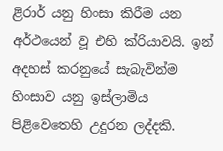ළිරාර් යනු හිංසා කිරීම යන අර්ථයෙන් වූ එහි ක්රියාවයි. ඉන් අදහස් කරනුයේ සැබැවින්ම හිංසාව යනු ඉස්ලාමිය පිළිවෙතෙහි උදුරන ලද්දකි.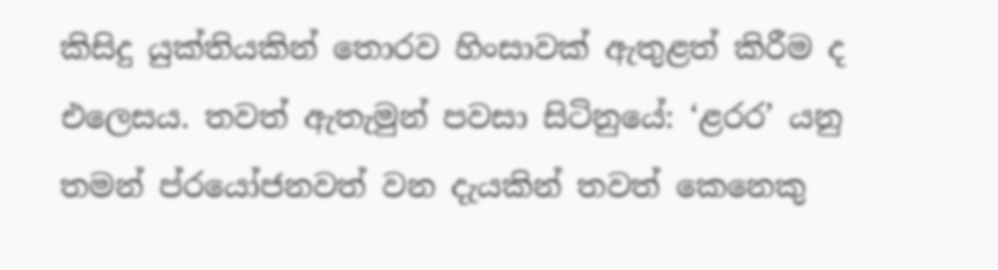කිසිදු යුක්තියකින් තොරව හිංසාවක් ඇතුළත් කිරීම ද එලෙසය. තවත් ඇතැමුන් පවසා සිටිනුයේ: ‘ළරර’ යනු තමන් ප්රයෝජනවත් වන දැයකින් තවත් කෙනෙකු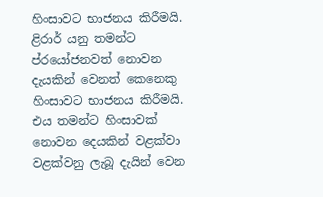හිංසාවට භාජනය කිරීමයි. ළිරාර් යනු තමන්ට ප්රයෝජනවත් නොවන දැයකින් වෙනත් කෙනෙකු හිංසාවට භාජනය කිරීමයි. එය තමන්ට හිංසාවක් නොවන දෙයකින් වළක්වා වළක්වනු ලැබූ දැයින් වෙන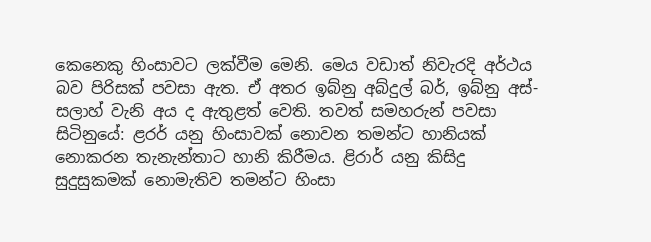කෙනෙකු හිංසාවට ලක්වීම මෙනි. මෙය වඩාත් නිවැරදි අර්ථය බව පිරිසක් පවසා ඇත. ඒ අතර ඉබ්නු අබ්දුල් බර්, ඉබ්නු අස්-සලාහ් වැනි අය ද ඇතුළත් වෙති. තවත් සමහරුන් පවසා සිටිනුයේ: ළරර් යනු හිංසාවක් නොවන තමන්ට හානියක් නොකරන තැනැන්තාට හානි කිරීමය. ළිරාර් යනු කිසිදු සුදුසුකමක් නොමැතිව තමන්ට හිංසා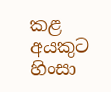කළ අයකුට හිංසා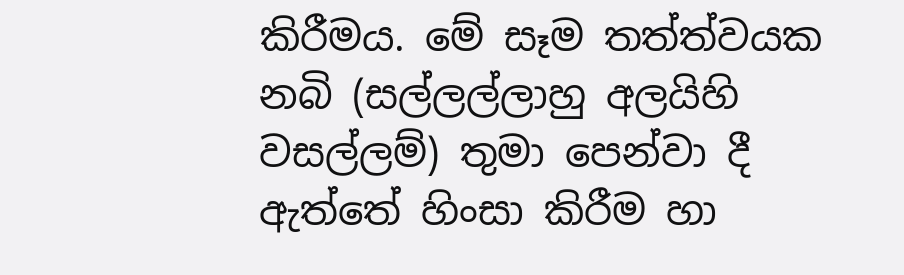කිරීමය. මේ සෑම තත්ත්වයක නබි (සල්ලල්ලාහු අලයිහි වසල්ලම්) තුමා පෙන්වා දී ඇත්තේ හිංසා කිරීම හා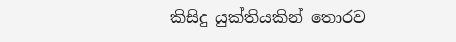කිසිදු යුක්තියකින් තොරව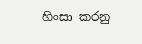හිංසා කරනු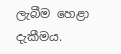ලැබීම හෙළා දැකීමය.